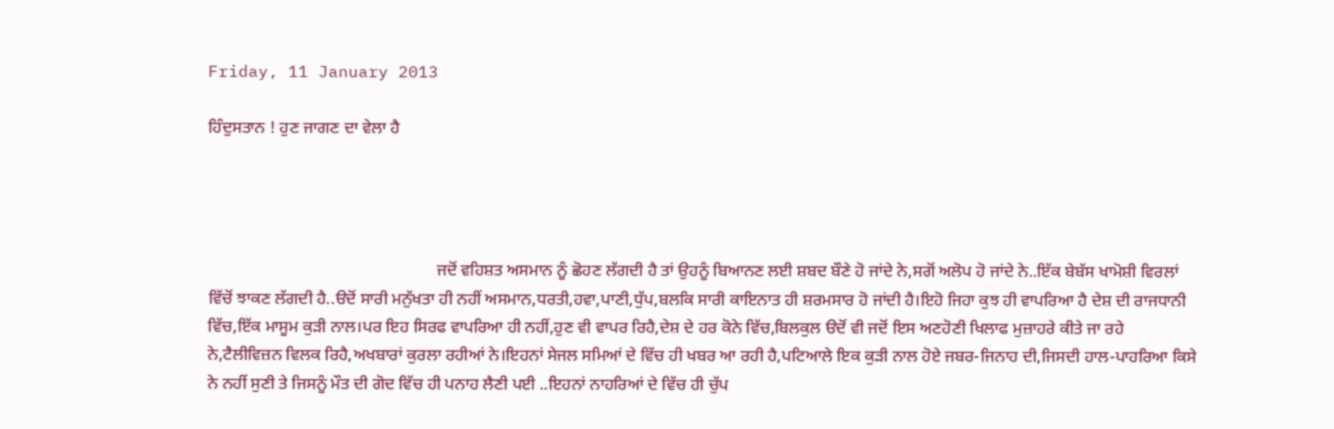Friday, 11 January 2013

ਹਿੰਦੁਸਤਾਨ ! ਹੁਣ ਜਾਗਣ ਦਾ ਵੇਲਾ ਹੈ




                                                       ਜਦੋਂ ਵਹਿਸ਼ਤ ਅਸਮਾਨ ਨੂੰ ਛੋਹਣ ਲੱਗਦੀ ਹੈ ਤਾਂ ਉਹਨੂੰ ਬਿਆਨਣ ਲਈ ਸ਼ਬਦ ਬੌਣੇ ਹੋ ਜਾਂਦੇ ਨੇ,ਸਗੋਂ ਅਲੋਪ ਹੋ ਜਾਂਦੇ ਨੇ..ਇੱਕ ਬੇਬੱਸ ਖਾਮੋਸ਼ੀ ਵਿਰਲਾਂ ਵਿੱਚੋਂ ਝਾਕਣ ਲੱਗਦੀ ਹੈ..ੳਦੋਂ ਸਾਰੀ ਮਨੁੱਖਤਾ ਹੀ ਨਹੀਂ ਅਸਮਾਨ,ਧਰਤੀ,ਹਵਾ,ਪਾਣੀ,ਧੁੱਪ,ਬਲਕਿ ਸਾਰੀ ਕਾਇਨਾਤ ਹੀ ਸ਼ਰਮਸਾਰ ਹੋ ਜਾਂਦੀ ਹੈ।ਇਹੋ ਜਿਹਾ ਕੁਝ ਹੀ ਵਾਪਰਿਆ ਹੈ ਦੇਸ਼ ਦੀ ਰਾਜਧਾਨੀ ਵਿੱਚ,ਇੱਕ ਮਾਸੂਮ ਕੁੜੀ ਨਾਲ।ਪਰ ਇਹ ਸਿਰਫ ਵਾਪਰਿਆ ਹੀ ਨਹੀਂ,ਹੁਣ ਵੀ ਵਾਪਰ ਰਿਹੈ,ਦੇਸ਼ ਦੇ ਹਰ ਕੋਨੇ ਵਿੱਚ,ਬਿਲਕੁਲ ੳਦੋਂ ਵੀ ਜਦੋਂ ਇਸ ਅਣਹੋਣੀ ਖਿਲਾਫ ਮੁਜ਼ਾਹਰੇ ਕੀਤੇ ਜਾ ਰਹੇ ਨੇ,ਟੈਲੀਵਿਜ਼ਨ ਵਿਲਕ ਰਿਹੈ,ਅਖਬਾਰਾਂ ਕੁਰਲਾ ਰਹੀਆਂ ਨੇ।ਇਹਨਾਂ ਸੇਜਲ ਸਮਿਆਂ ਦੇ ਵਿੱਚ ਹੀ ਖਬਰ ਆ ਰਹੀ ਹੈ,ਪਟਿਆਲੇ ਇਕ ਕੁੜੀ ਨਾਲ ਹੋਏ ਜਬਰ-ਜਿਨਾਹ ਦੀ,ਜਿਸਦੀ ਹਾਲ-ਪਾਹਰਿਆ ਕਿਸੇ ਨੇ ਨਹੀਂ ਸੁਣੀ ਤੇ ਜਿਸਨੂੰ ਮੌਤ ਦੀ ਗੋਦ ਵਿੱਚ ਹੀ ਪਨਾਹ ਲੈਣੀ ਪਈ ..ਇਹਨਾਂ ਨਾਹਰਿਆਂ ਦੇ ਵਿੱਚ ਹੀ ਚੁੱਪ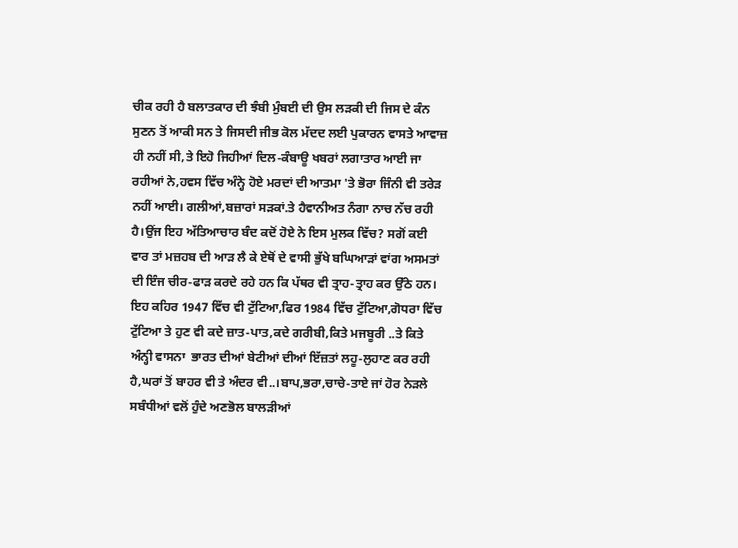ਚੀਕ ਰਹੀ ਹੈ ਬਲਾਤਕਾਰ ਦੀ ਝੰਬੀ ਮੁੰਬਈ ਦੀ ਉਸ ਲੜਕੀ ਦੀ ਜਿਸ ਦੇ ਕੰਨ ਸੁਣਨ ਤੋਂ ਆਕੀ ਸਨ ਤੇ ਜਿਸਦੀ ਜੀਭ ਕੋਲ ਮੱਦਦ ਲਈ ਪੁਕਾਰਨ ਵਾਸਤੇ ਆਵਾਜ਼ ਹੀ ਨਹੀਂ ਸੀ,ਤੇ ਇਹੋ ਜਿਹੀਆਂ ਦਿਲ-ਕੰਬਾਊ ਖਬਰਾਂ ਲਗਾਤਾਰ ਆਈ ਜਾ ਰਹੀਆਂ ਨੇ,ਹਵਸ ਵਿੱਚ ਅੰਨ੍ਹੇ ਹੋਏ ਮਰਦਾਂ ਦੀ ਆਤਮਾ 'ਤੇ ਭੋਰਾ ਜਿੰਨੀ ਵੀ ਤਰੇੜ ਨਹੀਂ ਆਈ। ਗਲੀਆਂ,ਬਜ਼ਾਰਾਂ ਸੜਕਾਂ.ਤੇ ਹੈਵਾਨੀਅਤ ਨੰਗਾ ਨਾਚ ਨੱਚ ਰਹੀ ਹੈ।ਉਂਜ ਇਹ ਅੱਤਿਆਚਾਰ ਬੰਦ ਕਦੋਂ ਹੋਏ ਨੇ ਇਸ ਮੁਲਕ ਵਿੱਚ? ਸਗੋਂ ਕਈ ਵਾਰ ਤਾਂ ਮਜ਼ਹਬ ਦੀ ਆੜ ਲੈ ਕੇ ਏਥੋਂ ਦੇ ਵਾਸੀ ਭੁੱਖੇ ਬਘਿਆੜਾਂ ਵਾਂਗ ਅਸਮਤਾਂ ਦੀ ਇੰਜ ਚੀਰ-ਫਾੜ ਕਰਦੇ ਰਹੇ ਹਨ ਕਿ ਪੱਥਰ ਵੀ ਤ੍ਰਾਹ-ਤ੍ਰਾਹ ਕਰ ਉੱਠੇ ਹਨ। ਇਹ ਕਹਿਰ 1947 ਵਿੱਚ ਵੀ ਟੁੱਟਿਆ,ਫਿਰ 1984 ਵਿੱਚ ਟੁੱਟਿਆ,ਗੋਧਰਾ ਵਿੱਚ ਟੁੱਟਿਆ ਤੇ ਹੁਣ ਵੀ ਕਦੇ ਜ਼ਾਤ-ਪਾਤ,ਕਦੇ ਗਰੀਬੀ,ਕਿਤੇ ਮਜਬੂਰੀ ..ਤੇ ਕਿਤੇ ਅੰਨ੍ਹੀ ਵਾਸਨਾ  ਭਾਰਤ ਦੀਆਂ ਬੇਟੀਆਂ ਦੀਆਂ ਇੱਜ਼ਤਾਂ ਲਹੂ-ਲੁਹਾਣ ਕਰ ਰਹੀ ਹੈ,ਘਰਾਂ ਤੋਂ ਬਾਹਰ ਵੀ ਤੇ ਅੰਦਰ ਵੀ..।ਬਾਪ,ਭਰਾ,ਚਾਚੇ-ਤਾਏ ਜਾਂ ਹੋਰ ਨੇੜਲੇ ਸਬੰਧੀਆਂ ਵਲੋਂ ਹੁੰਦੇ ਅਣਭੋਲ ਬਾਲੜੀਆਂ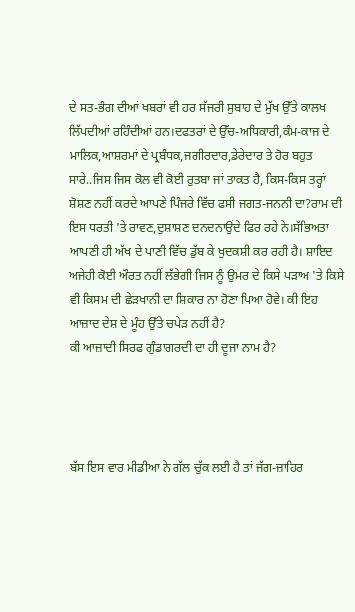ਦੇ ਸਤ-ਭੰਗ ਦੀਆਂ ਖਬਰਾਂ ਵੀ ਹਰ ਸੱਜਰੀ ਸੁਬਾਹ ਦੇ ਮੁੱਖ ਉੱਤੇ ਕਾਲਖ ਲਿੱਪਦੀਆਂ ਰਹਿੰਦੀਆਂ ਹਨ।ਦਫਤਰਾਂ ਦੇ ਉੱਚ-ਅਧਿਕਾਰੀ,ਕੰਮ-ਕਾਜ ਦੇ ਮਾਲਿਕ,ਆਸ਼ਰਮਾਂ ਦੇ ਪ੍ਰਬੰਧਕ,ਜਗੀਰਦਾਰ,ਡੇਰੇਦਾਰ ਤੇ ਹੋਰ ਬਹੁਤ ਸਾਰੇ..ਜਿਸ ਜਿਸ ਕੋਲ ਵੀ ਕੋਈ ਰੁਤਬਾ ਜਾਂ ਤਾਕਤ ਹੈ, ਕਿਸ-ਕਿਸ ਤਰ੍ਹਾਂ ਸ਼ੋਸ਼ਣ ਨਹੀਂ ਕਰਦੇ ਆਪਣੇ ਪਿੰਜਰੇ ਵਿੱਚ ਫਸੀ ਜਗਤ-ਜਨਨੀ ਦਾ?ਰਾਮ ਦੀ ਇਸ ਧਰਤੀ 'ਤੇ ਰਾਵਣ,ਦੁਸ਼ਾਸ਼ਣ ਦਨਦਨਾਉਂਦੇ ਫਿਰ ਰਹੇ ਨੇ।ਸੱਭਿਅਤਾ ਆਪਣੀ ਹੀ ਅੱਖ ਦੇ ਪਾਣੀ ਵਿੱਚ ਡੁੱਬ ਕੇ ਖੁਦਕਸ਼ੀ ਕਰ ਰਹੀ ਹੈ। ਸ਼ਾਇਦ ਅਜੇਹੀ ਕੋਈ ਔਰਤ ਨਹੀਂ ਲੱਭੇਗੀ ਜਿਸ ਨੂੰ ਉਮਰ ਦੇ ਕਿਸੇ ਪੜਾਅ 'ਤੇ ਕਿਸੇ ਵੀ ਕਿਸਮ ਦੀ ਛੇੜਖਾਨੀ ਦਾ ਸ਼ਿਕਾਰ ਨਾ ਹੋਣਾ ਪਿਆ ਹੋਵੇ। ਕੀ ਇਹ ਆਜ਼ਾਦ ਦੇਸ਼ ਦੇ ਮੂੰਹ ਉੱਤੇ ਚਪੇੜ ਨਹੀਂ ਹੈ?
ਕੀ ਆਜ਼ਾਦੀ ਸਿਰਫ ਗੁੰਡਾਗਰਦੀ ਦਾ ਹੀ ਦੂਜਾ ਨਾਮ ਹੈ?




ਬੱਸ ਇਸ ਵਾਰ ਮੀਡੀਆ ਨੇ ਗੱਲ ਚੁੱਕ ਲਈ ਹੈ ਤਾਂ ਜੱਗ-ਜ਼ਾਹਿਰ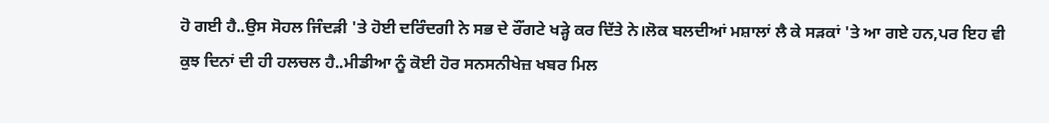ਹੋ ਗਈ ਹੈ..ਉਸ ਸੋਹਲ ਜਿੰਦੜੀ 'ਤੇ ਹੋਈ ਦਰਿੰਦਗੀ ਨੇ ਸਭ ਦੇ ਰੌਂਗਟੇ ਖੜ੍ਹੇ ਕਰ ਦਿੱਤੇ ਨੇ।ਲੋਕ ਬਲਦੀਆਂ ਮਸ਼ਾਲਾਂ ਲੈ ਕੇ ਸੜਕਾਂ 'ਤੇ ਆ ਗਏ ਹਨ,ਪਰ ਇਹ ਵੀ ਕੁਝ ਦਿਨਾਂ ਦੀ ਹੀ ਹਲਚਲ ਹੈ..ਮੀਡੀਆ ਨੂੰ ਕੋਈ ਹੋਰ ਸਨਸਨੀਖੇਜ਼ ਖਬਰ ਮਿਲ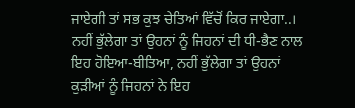ਜਾਏਗੀ ਤਾਂ ਸਭ ਕੁਝ ਚੇਤਿਆਂ ਵਿੱਚੋਂ ਕਿਰ ਜਾਏਗਾ..।
ਨਹੀਂ ਭੁੱਲੇਗਾ ਤਾਂ ਉਹਨਾਂ ਨੂੰ ਜਿਹਨਾਂ ਦੀ ਧੀ-ਭੈਣ ਨਾਲ ਇਹ ਹੋਇਆ-ਬੀਤਿਆ, ਨਹੀਂ ਭੁੱਲੇਗਾ ਤਾਂ ਉਹਨਾਂ ਕੁੜੀਆਂ ਨੂੰ ਜਿਹਨਾਂ ਨੇ ਇਹ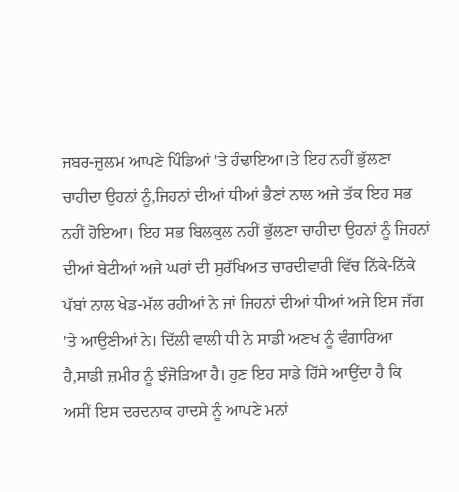ਜਬਰ-ਜ਼ੁਲਮ ਆਪਣੇ ਪਿੰਡਿਆਂ 'ਤੇ ਹੰਢਾਇਆ।ਤੇ ਇਹ ਨਹੀਂ ਭੁੱਲਣਾ ਚਾਹੀਦਾ ਉਹਨਾਂ ਨੂੰ,ਜਿਹਨਾਂ ਦੀਆਂ ਧੀਆਂ ਭੈਣਾਂ ਨਾਲ ਅਜੇ ਤੱਕ ਇਹ ਸਭ ਨਹੀਂ ਹੋਇਆ। ਇਹ ਸਭ ਬਿਲਕੁਲ ਨਹੀਂ ਭੁੱਲਣਾ ਚਾਹੀਦਾ ਉਹਨਾਂ ਨੂੰ ਜਿਹਨਾਂ ਦੀਆਂ ਬੇਟੀਆਂ ਅਜੇ ਘਰਾਂ ਦੀ ਸੁਰੱਖਿਅਤ ਚਾਰਦੀਵਾਰੀ ਵਿੱਚ ਨਿੱਕੇ-ਨਿੱਕੇ ਪੱਬਾਂ ਨਾਲ ਖੇਡ-ਮੱਲ ਰਹੀਆਂ ਨੇ ਜਾਂ ਜਿਹਨਾਂ ਦੀਆਂ ਧੀਆਂ ਅਜੇ ਇਸ ਜੱਗ 'ਤੇ ਆਉਣੀਆਂ ਨੇ। ਦਿੱਲੀ ਵਾਲੀ ਧੀ ਨੇ ਸਾਡੀ ਅਣਖ ਨੂੰ ਵੰਗਾਰਿਆ ਹੈ,ਸਾਡੀ ਜ਼ਮੀਰ ਨੂੰ ਝੰਜੋੜਿਆ ਹੈ। ਹੁਣ ਇਹ ਸਾਡੇ ਹਿੱਸੇ ਆਉਂਦਾ ਹੈ ਕਿ ਅਸੀਂ ਇਸ ਦਰਦਨਾਕ ਹਾਦਸੇ ਨੂੰ ਆਪਣੇ ਮਨਾਂ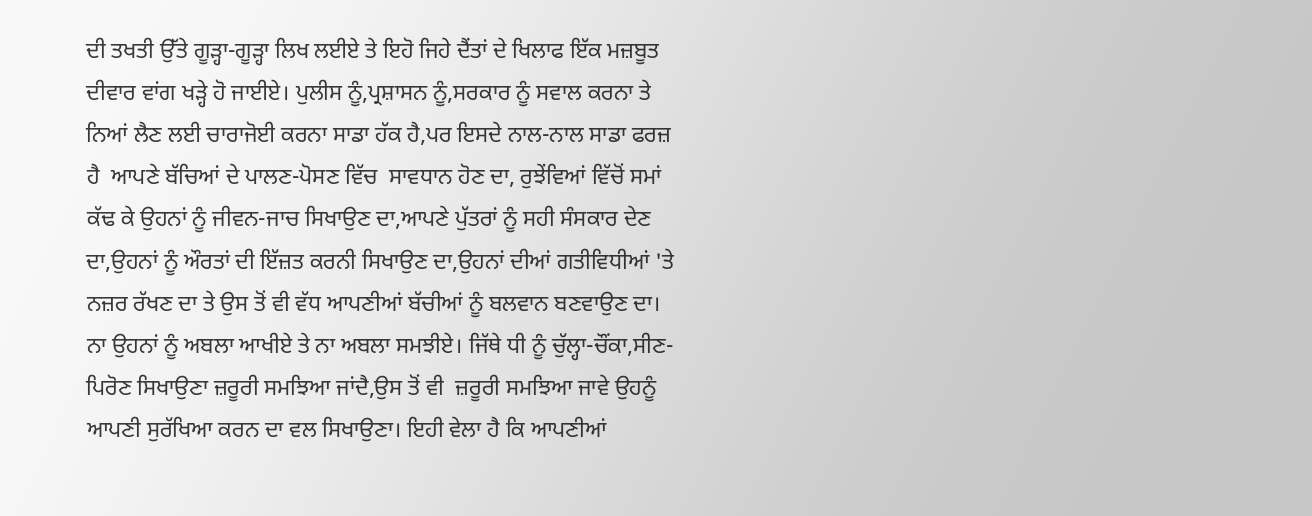ਦੀ ਤਖਤੀ ਉੱਤੇ ਗੂੜ੍ਹਾ-ਗੂੜ੍ਹਾ ਲਿਖ ਲਈਏ ਤੇ ਇਹੋ ਜਿਹੇ ਦੈਂਤਾਂ ਦੇ ਖਿਲਾਫ ਇੱਕ ਮਜ਼ਬੂਤ ਦੀਵਾਰ ਵਾਂਗ ਖੜ੍ਹੇ ਹੋ ਜਾਈਏ। ਪੁਲੀਸ ਨੂੰ,ਪ੍ਰਸ਼ਾਸਨ ਨੂੰ,ਸਰਕਾਰ ਨੂੰ ਸਵਾਲ ਕਰਨਾ ਤੇ ਨਿਆਂ ਲੈਣ ਲਈ ਚਾਰਾਜੋਈ ਕਰਨਾ ਸਾਡਾ ਹੱਕ ਹੈ,ਪਰ ਇਸਦੇ ਨਾਲ-ਨਾਲ ਸਾਡਾ ਫਰਜ਼ ਹੈ  ਆਪਣੇ ਬੱਚਿਆਂ ਦੇ ਪਾਲਣ-ਪੋਸਣ ਵਿੱਚ  ਸਾਵਧਾਨ ਹੋਣ ਦਾ, ਰੁਝੇਂਵਿਆਂ ਵਿੱਚੋਂ ਸਮਾਂ ਕੱਢ ਕੇ ਉਹਨਾਂ ਨੂੰ ਜੀਵਨ-ਜਾਚ ਸਿਖਾਉਣ ਦਾ,ਆਪਣੇ ਪੁੱਤਰਾਂ ਨੂੰ ਸਹੀ ਸੰਸਕਾਰ ਦੇਣ ਦਾ,ਉਹਨਾਂ ਨੂੰ ਔਰਤਾਂ ਦੀ ਇੱਜ਼ਤ ਕਰਨੀ ਸਿਖਾਉਣ ਦਾ,ਉਹਨਾਂ ਦੀਆਂ ਗਤੀਵਿਧੀਆਂ 'ਤੇ ਨਜ਼ਰ ਰੱਖਣ ਦਾ ਤੇ ਉਸ ਤੋਂ ਵੀ ਵੱਧ ਆਪਣੀਆਂ ਬੱਚੀਆਂ ਨੂੰ ਬਲਵਾਨ ਬਣਵਾਉਣ ਦਾ। ਨਾ ਉਹਨਾਂ ਨੂੰ ਅਬਲਾ ਆਖੀਏ ਤੇ ਨਾ ਅਬਲਾ ਸਮਝੀਏ। ਜਿੱਥੇ ਧੀ ਨੂੰ ਚੁੱਲ੍ਹਾ-ਚੌਂਕਾ,ਸੀਣ-ਪਿਰੋਣ ਸਿਖਾਉਣਾ ਜ਼ਰੂਰੀ ਸਮਝਿਆ ਜਾਂਦੈ,ਉਸ ਤੋਂ ਵੀ  ਜ਼ਰੂਰੀ ਸਮਝਿਆ ਜਾਵੇ ਉਹਨੂੰ ਆਪਣੀ ਸੁਰੱਖਿਆ ਕਰਨ ਦਾ ਵਲ ਸਿਖਾਉਣਾ। ਇਹੀ ਵੇਲਾ ਹੈ ਕਿ ਆਪਣੀਆਂ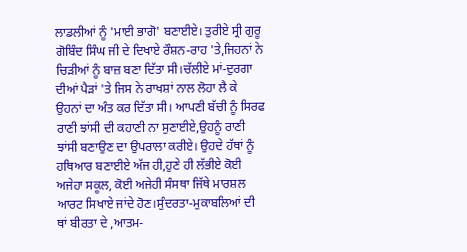ਲਾਡਲੀਆਂ ਨੂੰ 'ਮਾਈ ਭਾਗੋ' ਬਣਾਈਏ। ਤੁਰੀਏ ਸ੍ਰੀ ਗੁਰੂ ਗੋਬਿੰਦ ਸਿੰਘ ਜੀ ਦੇ ਦਿਖਾਏ ਰੌਸ਼ਨ-ਰਾਹ 'ਤੇ,ਜਿਹਨਾਂ ਨੇ ਚਿੜੀਆਂ ਨੂੰ ਬਾਜ਼ ਬਣਾ ਦਿੱਤਾ ਸੀ।ਚੱਲੀਏ ਮਾਂ-ਦੁਰਗਾ ਦੀਆਂ ਪੈੜਾਂ 'ਤੇ ਜਿਸ ਨੇ ਰਾਖਸ਼ਾਂ ਨਾਲ ਲੋਹਾ ਲੈ ਕੇ ਉਹਨਾਂ ਦਾ ਅੰਤ ਕਰ ਦਿੱਤਾ ਸੀ। ਆਪਣੀ ਬੱਚੀ ਨੂੰ ਸਿਰਫ ਰਾਣੀ ਝਾਂਸੀ ਦੀ ਕਹਾਣੀ ਨਾ ਸੁਣਾਈਏ,ਉਹਨੂੰ ਰਾਣੀ ਝਾਂਸੀ ਬਣਾਉਣ ਦਾ ਉਪਰਾਲਾ ਕਰੀਏ। ਉਹਦੇ ਹੱਥਾਂ ਨੂੰ ਹਥਿਆਰ ਬਣਾਈਏ ਅੱਜ ਹੀ,ਹੁਣੇ ਹੀ ਲੱਭੀਏ ਕੋਈ ਅਜੇਹਾ ਸਕੂਲ, ਕੋਈ ਅਜੇਹੀ ਸੰਸਥਾ ਜਿੱਥੇ ਮਾਰਸ਼ਲ ਆਰਟ ਸਿਖਾਏ ਜਾਂਦੇ ਹੋਣ।ਸੁੰਦਰਤਾ-ਮੁਕਾਬਲਿਆਂ ਦੀ ਥਾਂ ਬੀਰਤਾ ਦੇ ,ਆਤਮ-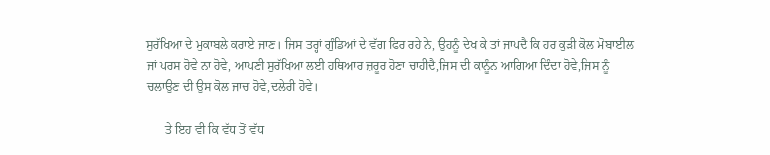ਸੁਰੱਖਿਆ ਦੇ ਮੁਕਾਬਲੇ ਕਰਾਏ ਜਾਣ। ਜਿਸ ਤਰ੍ਹਾਂ ਗੁੰਡਿਆਂ ਦੇ ਵੱਗ ਫਿਰ ਰਹੇ ਨੇ, ਉਹਨੂੰ ਦੇਖ ਕੇ ਤਾਂ ਜਾਪਦੈ ਕਿ ਹਰ ਕੁੜੀ ਕੋਲ ਮੋਬਾਈਲ ਜਾਂ ਪਰਸ ਹੋਵੇ ਨਾ ਹੋਵੇ, ਆਪਣੀ ਸੁਰੱਖਿਆ ਲਈ ਹਥਿਆਰ ਜ਼ਰੂਰ ਹੋਣਾ ਚਾਹੀਦੈ,ਜਿਸ ਦੀ ਕਾਨੂੰਨ ਆਗਿਆ ਦਿੰਦਾ ਹੋਵੇ,ਜਿਸ ਨੂੰ ਚਲਾਉਣ ਦੀ ਉਸ ਕੋਲ ਜਾਚ ਹੋਵੇ,ਦਲੇਰੀ ਹੋਵੇ।

      ਤੇ ਇਹ ਵੀ ਕਿ ਵੱਧ ਤੋਂ ਵੱਧ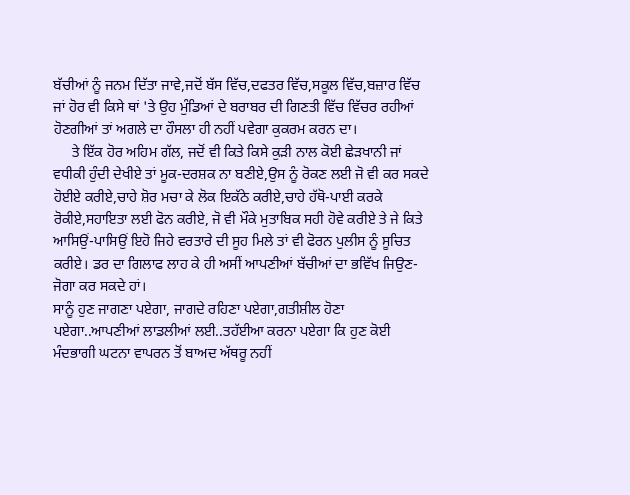ਬੱਚੀਆਂ ਨੂੰ ਜਨਮ ਦਿੱਤਾ ਜਾਵੇ,ਜਦੋਂ ਬੱਸ ਵਿੱਚ,ਦਫਤਰ ਵਿੱਚ,ਸਕੂਲ ਵਿੱਚ,ਬਜ਼ਾਰ ਵਿੱਚ ਜਾਂ ਹੋਰ ਵੀ ਕਿਸੇ ਥਾਂ 'ਤੇ ਉਹ ਮੁੰਡਿਆਂ ਦੇ ਬਰਾਬਰ ਦੀ ਗਿਣਤੀ ਵਿੱਚ ਵਿੱਚਰ ਰਹੀਆਂ ਹੋਣਗੀਆਂ ਤਾਂ ਅਗਲੇ ਦਾ ਹੌਸਲਾ ਹੀ ਨਹੀਂ ਪਵੇਗਾ ਕੁਕਰਮ ਕਰਨ ਦਾ।
     ਤੇ ਇੱਕ ਹੋਰ ਅਹਿਮ ਗੱਲ, ਜਦੋਂ ਵੀ ਕਿਤੇ ਕਿਸੇ ਕੁੜੀ ਨਾਲ ਕੋਈ ਛੇੜਖਾਨੀ ਜਾਂ ਵਧੀਕੀ ਹੁੰਦੀ ਦੇਖੀਏ ਤਾਂ ਮੂਕ-ਦਰਸ਼ਕ ਨਾ ਬਣੀਏ,ਉਸ ਨੂੰ ਰੋਕਣ ਲਈ ਜੋ ਵੀ ਕਰ ਸਕਦੇ ਹੋਈਏ ਕਰੀਏ,ਚਾਹੇ ਸ਼ੋਰ ਮਚਾ ਕੇ ਲੋਕ ਇਕੱਠੇ ਕਰੀਏ,ਚਾਹੇ ਹੱਥੋ-ਪਾਈ ਕਰਕੇ ਰੋਕੀਏ,ਸਹਾਇਤਾ ਲਈ ਫੋਨ ਕਰੀਏ, ਜੋ ਵੀ ਮੌਕੇ ਮੁਤਾਬਿਕ ਸਹੀ ਹੋਵੇ ਕਰੀਏ ਤੇ ਜੇ ਕਿਤੇ ਆਸਿਉਂ-ਪਾਸਿਉਂ ਇਹੋ ਜਿਹੇ ਵਰਤਾਰੇ ਦੀ ਸੂਹ ਮਿਲੇ ਤਾਂ ਵੀ ਫੋਰਨ ਪੁਲੀਸ ਨੂੰ ਸੂਚਿਤ ਕਰੀਏ। ਡਰ ਦਾ ਗਿਲਾਫ ਲਾਹ ਕੇ ਹੀ ਅਸੀਂ ਆਪਣੀਆਂ ਬੱਚੀਆਂ ਦਾ ਭਵਿੱਖ ਜਿਉਣ-ਜੋਗਾ ਕਰ ਸਕਦੇ ਹਾਂ।
ਸਾਨੂੰ ਹੁਣ ਜਾਗਣਾ ਪਏਗਾ, ਜਾਗਦੇ ਰਹਿਣਾ ਪਏਗਾ,ਗਤੀਸ਼ੀਲ ਹੋਣਾ ਪਏਗਾ..ਆਪਣੀਆਂ ਲਾਡਲੀਆਂ ਲਈ..ਤਹੱਈਆ ਕਰਨਾ ਪਏਗਾ ਕਿ ਹੁਣ ਕੋਈ ਮੰਦਭਾਗੀ ਘਟਨਾ ਵਾਪਰਨ ਤੋਂ ਬਾਅਦ ਅੱਥਰੂ ਨਹੀਂ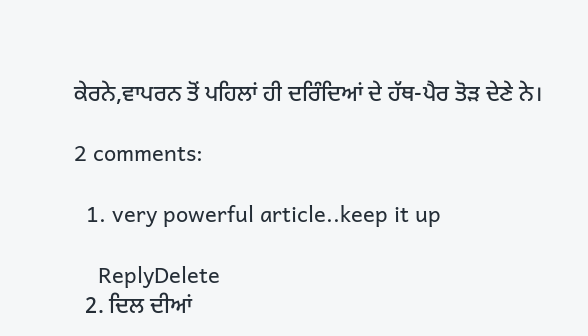ਕੇਰਨੇ,ਵਾਪਰਨ ਤੋਂ ਪਹਿਲਾਂ ਹੀ ਦਰਿੰਦਿਆਂ ਦੇ ਹੱਥ-ਪੈਰ ਤੋੜ ਦੇਣੇ ਨੇ।

2 comments:

  1. very powerful article..keep it up

    ReplyDelete
  2. ਦਿਲ ਦੀਆਂ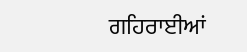ਗਹਿਰਾਈਆਂ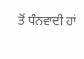ਤੋਂ ਧੰਨਵਾਦੀ ਹਾਂ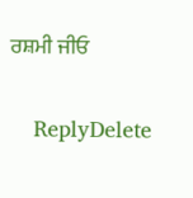ਰਸ਼ਮੀ ਜੀਓ

    ReplyDelete